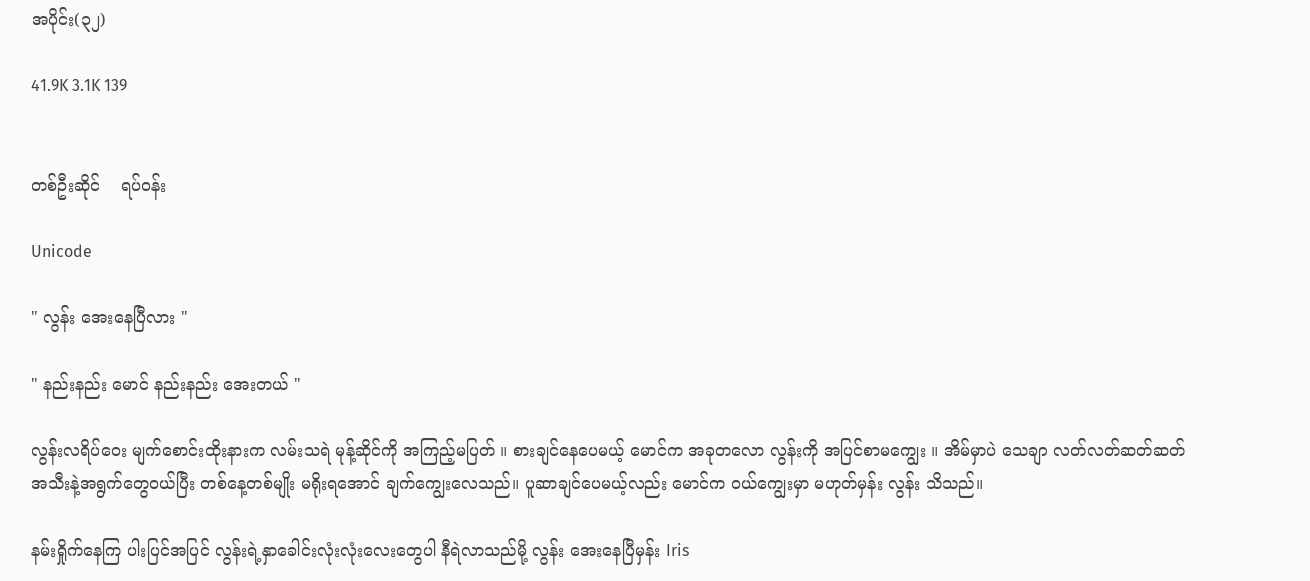အပိုင်း(၃၂)

41.9K 3.1K 139


တစ်ဦးဆိုင်    ရပ်ဝန်း

Unicode

" လွန်း အေးနေပြီလား "

" နည်းနည်း မောင် နည်းနည်း အေးတယ် "

လွန်းလရိပ်ဝေး မျက်စောင်းထိုးနားက လမ်းသရဲ မုန့်ဆိုင်ကို အကြည့်မပြတ် ။ စားချင်နေပေမယ့် မောင်က အခုတလော လွန်းကို အပြင်စာမကျွေး ။ အိမ်မှာပဲ သေချာ လတ်လတ်ဆတ်ဆတ် အသီးနဲ့အရွက်တွေဝယ်ပြီး တစ်နေ့တစ်မျိုး မရိုးရအောင် ချက်ကျွေးလေသည်။ ပူဆာချင်ပေမယ့်လည်း မောင်က ဝယ်ကျွေးမှာ မဟုတ်မှန်း လွန်း သိသည်။

နမ်းရှိုက်နေကြ ပါးပြင်အပြင် လွန်းရဲ့နှာခေါင်းလုံးလုံးလေးတွေပါ နီရဲလာသည်မို့ လွန်း အေးနေပြီမှန်း Iris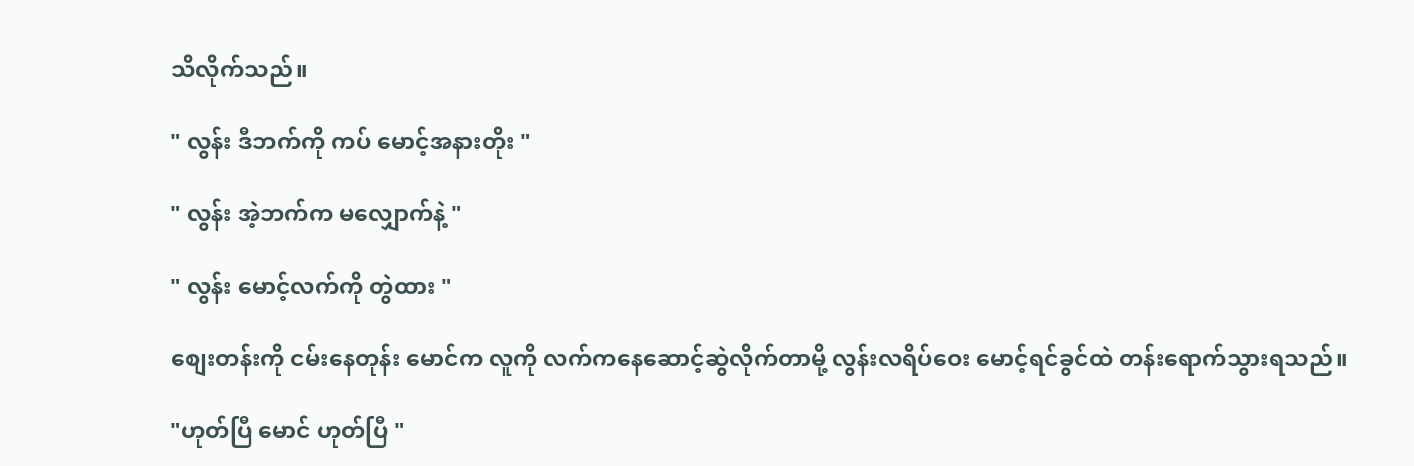သိလိုက်သည်။

" လွန်း ဒီဘက်ကို ကပ် မောင့်အနားတိုး "

" လွန်း အဲ့ဘက်က မလျှောက်နဲ့ "

" လွန်း မောင့်လက်ကို တွဲထား "

စျေးတန်းကို ငမ်းနေတုန်း မောင်က လူကို လက်ကနေဆောင့်ဆွဲလိုက်တာမို့ လွန်းလရိပ်ဝေး မောင့်ရင်ခွင်ထဲ တန်းရောက်သွားရသည်။

"ဟုတ်ပြီ မောင် ဟုတ်ပြီ "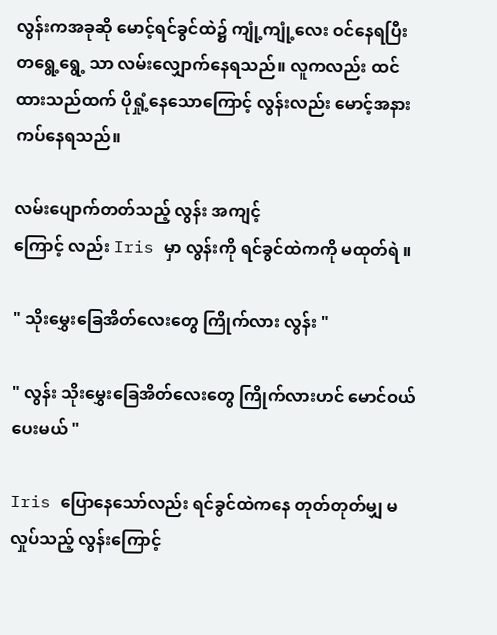လွန်းကအခုဆို မောင့်ရင်ခွင်ထဲ၌ ကျုံ့ကျုံ့လေး ဝင်နေရပြီး တရွေ့ရွေ့ သာ လမ်းလျှောက်နေရသည်။ လူကလည်း ထင်ထားသည်ထက် ပိုရှုံ့နေသောကြောင့် လွန်းလည်း မောင့်အနား ကပ်နေရသည်။

လမ်းပျောက်တတ်သည့် လွန်း အကျင့်
ကြောင့် လည်း Iris မှာ လွန်းကို ရင်ခွင်ထဲကကို မထုတ်ရဲ ။

" သိုးမွှေးခြေအိတ်လေးတွေ ကြိုက်လား လွန်း "

" လွန်း သိုးမွှေးခြေအိတ်လေးတွေ ကြိုက်လားဟင် မောင်ဝယ်ပေးမယ် "

Iris ပြောနေသော်လည်း ရင်ခွင်ထဲကနေ တုတ်တုတ်မျှ မလှုပ်သည့် လွန်းကြောင့်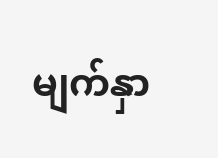မျက်နှာ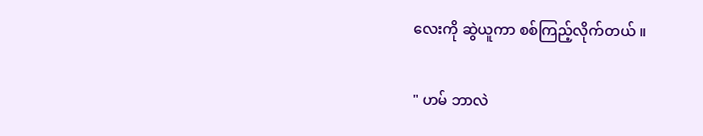လေးကို ဆွဲယူကာ စစ်ကြည့်လိုက်တယ် ။

" ဟမ် ဘာလဲ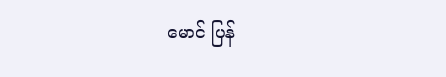မောင် ပြန်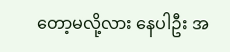တော့မလို့လား နေပါဦး အ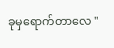ခုမှရောက်တာလေ "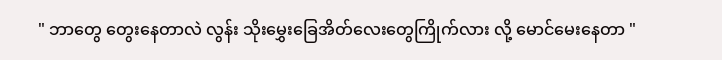" ဘာတွေ တွေးနေတာလဲ လွန်း သိုးမွှေးခြေအိတ်လေးတွေကြိုက်လား လို့ မောင်မေးနေတာ "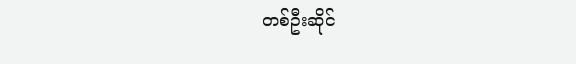တစ်ဦးဆိုင်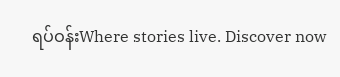ရပ်ဝန်းWhere stories live. Discover now